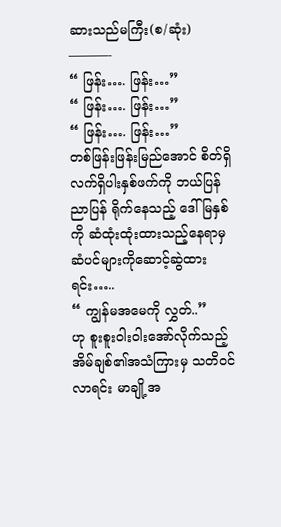ဆားသည်မကြီး(စ/ဆုံး)
———-
“ ဖြန်း…. ဖြန်း…”
“ ဖြန်း…. ဖြန်း…”
“ ဖြန်း…. ဖြန်း…”
တစ်ဖြန်းဖြန်းမြည်အောင် စိတ်ရှိလက်ရှိပါးနှစ်ဖက်ကို ဘယ်ပြန်ညာပြန် ရိုက်နေသည့် ဒေါ်မြနှစ်ကို ဆံထုံးထုံးထားသည့်နေရာမှ ဆံပင်များကိုဆောင့်ဆွဲထားရင်း…..
“ ကျွန်မအမေကို လွှတ်..”
ဟု စူးစူးဝါးဝါးအော်လိုက်သည့် အိမ်ချစ်၏အသံကြားမှ သတိဝင်လာရင်း မာချို့အ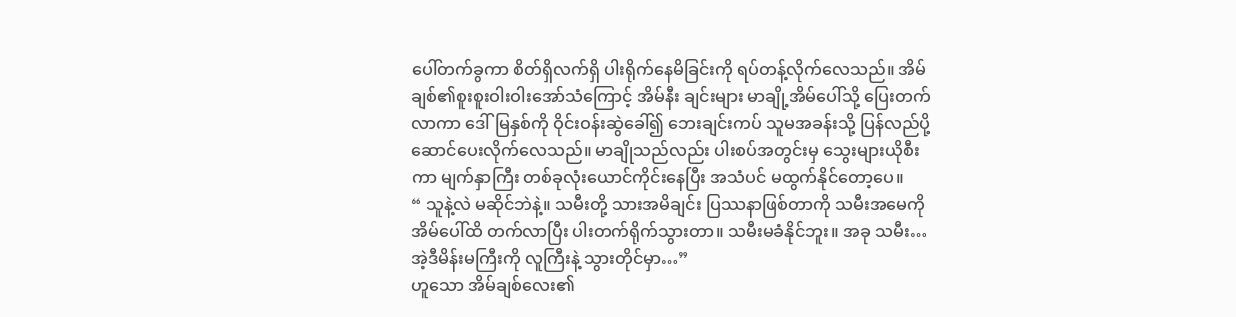ပေါ်တက်ခွကာ စိတ်ရှိလက်ရှိ ပါးရိုက်နေမိခြင်းကို ရပ်တန့်လိုက်လေသည်။ အိမ်ချစ်၏စူးစူးဝါးဝါးအော်သံကြောင့် အိမ်နီး ချင်းများ မာချို့အိမ်ပေါ်သို့ ပြေးတက်လာကာ ဒေါ်မြနှစ်ကို ဝိုင်းဝန်းဆွဲခေါ်၍ ဘေးချင်းကပ် သူမအခန်းသို့ ပြန်လည်ပို့ဆောင်ပေးလိုက်လေသည်။ မာချိုသည်လည်း ပါးစပ်အတွင်းမှ သွေးများယိုစီးကာ မျက်နှာကြီး တစ်ခုလုံးယောင်ကိုင်းနေပြီး အသံပင် မထွက်နိုင်တော့ပေ။
“ သူနဲ့လဲ မဆိုင်ဘဲနဲ့။ သမီးတို့ သားအမိချင်း ပြဿနာဖြစ်တာကို သမီးအမေကို အိမ်ပေါ်ထိ တက်လာပြီး ပါးတက်ရိုက်သွားတာ။ သမီးမခံနိုင်ဘူး။ အခု သမီး…အဲ့ဒီမိန်းမကြီးကို လူကြီးနဲ့ သွားတိုင်မှာ…”
ဟူသော အိမ်ချစ်လေး၏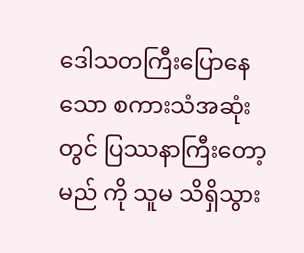ဒေါသတကြီးပြောနေသော စကားသံအဆုံးတွင် ပြဿနာကြီးတော့မည် ကို သူမ သိရှိသွား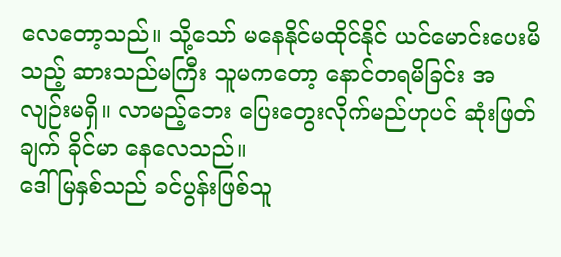လေတော့သည်။ သို့သော် မနေနိုင်မထိုင်နိုင် ယင်မောင်းပေးမိသည့် ဆားသည်မကြီး သူမကတော့ နောင်တရမိခြင်း အလျဉ်းမရှိ။ လာမည့်ဘေး ပြေးတွေးလိုက်မည်ဟုပင် ဆုံးဖြတ်ချက် ခိုင်မာ နေလေသည်။
ဒေါ်မြနှစ်သည် ခင်ပွန်းဖြစ်သူ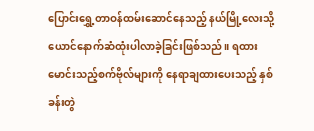ပြောင်းရွှေ့တာဝန်ထမ်းဆောင်နေသည့် နယ်မြို့လေးသို့ ယောင်နောက်ဆံထုံးပါလာခဲ့ခြင်းဖြစ်သည်။ ရထားမောင်းသည့်စက်ဗိုလ်များကို နေရာချထားပေးသည့် နှစ်ခန်းတွဲ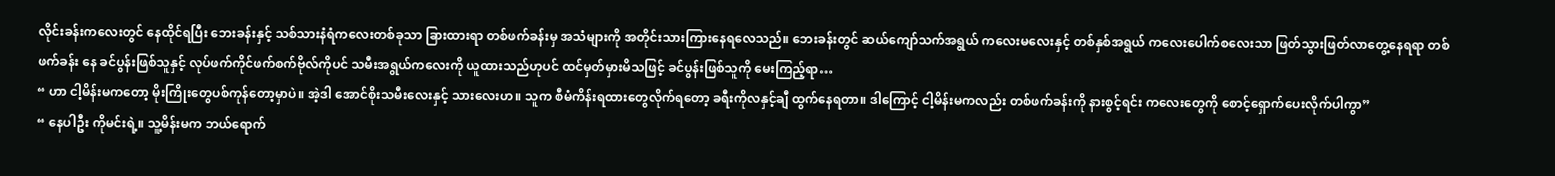လိုင်းခန်းကလေးတွင် နေထိုင်ရပြီး ဘေးခန်းနှင့် သစ်သားနံရံကလေးတစ်ခုသာ ခြားထားရာ တစ်ဖက်ခန်းမှ အသံများကို အတိုင်းသားကြားနေရလေသည်။ ဘေးခန်းတွင် ဆယ်ကျော်သက်အရွယ် ကလေးမလေးနှင့် တစ်နှစ်အရွယ် ကလေးပေါက်စလေးသာ ဖြတ်သွားဖြတ်လာတွေ့နေရရာ တစ်ဖက်ခန်း နေ ခင်ပွန်းဖြစ်သူနှင့် လုပ်ဖက်ကိုင်ဖက်စက်ဗိုလ်ကိုပင် သမီးအရွယ်ကလေးကို ယူထားသည်ဟုပင် ထင်မှတ်မှားမိသဖြင့် ခင်ပွန်းဖြစ်သူကို မေးကြည့်ရာ…
“ ဟာ ငါ့မိန်းမကတော့ မိုးကြိုးတွေပစ်ကုန်တော့မှာပဲ။ အဲ့ဒါ အောင်စိုးသမီးလေးနှင့် သားလေးဟ။ သူက စီမံကိန်းရထားတွေလိုက်ရတော့ ခရီးကိုလနှင့်ချီ ထွက်နေရတာ။ ဒါကြောင့် ငါ့မိန်းမကလည်း တစ်ဖက်ခန်းကို နားစွင့်ရင်း ကလေးတွေကို စောင့်ရှောက်ပေးလိုက်ပါကွာ”
“ နေပါဦး ကိုမင်းရဲ့။ သူ့မိန်းမက ဘယ်ရောက်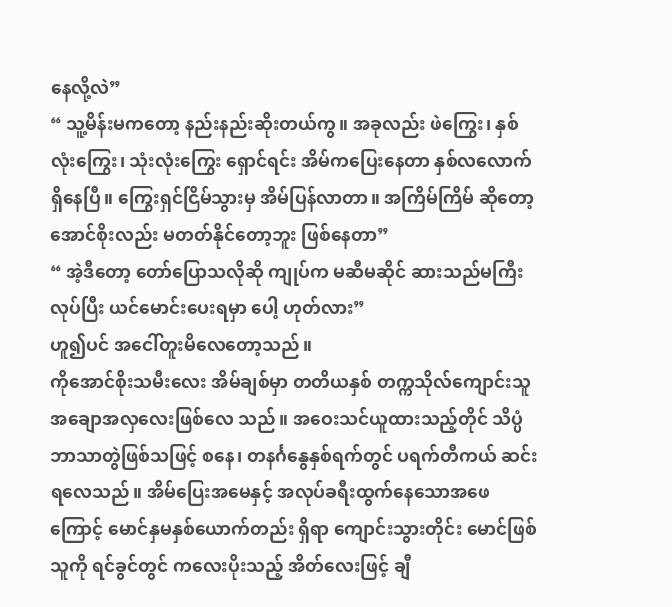နေလို့လဲ”
“ သူ့မိန်းမကတော့ နည်းနည်းဆိုးတယ်ကွ။ အခုလည်း ဖဲကြွေး၊ နှစ်လုံးကြွေး၊ သုံးလုံးကြွေး ရှောင်ရင်း အိမ်ကပြေးနေတာ နှစ်လလောက်ရှိနေပြီ။ ကြွေးရှင်ငြိမ်သွားမှ အိမ်ပြန်လာတာ။ အကြိမ်ကြိမ် ဆိုတော့ အောင်စိုးလည်း မတတ်နိုင်တော့ဘူး ဖြစ်နေတာ”
“ အဲ့ဒီတော့ တော်ပြောသလိုဆို ကျုပ်က မဆီမဆိုင် ဆားသည်မကြီးလုပ်ပြီး ယင်မောင်းပေးရမှာ ပေါ့ ဟုတ်လား”
ဟူ၍ပင် အငေါ်တူးမိလေတော့သည်။
ကိုအောင်စိုးသမီးလေး အိမ်ချစ်မှာ တတိယနှစ် တက္ကသိုလ်ကျောင်းသူ အချောအလှလေးဖြစ်လေ သည်။ အဝေးသင်ယူထားသည့်တိုင် သိပ္ပံဘာသာတွဲဖြစ်သဖြင့် စနေ၊ တနင်္ဂနွေနှစ်ရက်တွင် ပရက်တီကယ် ဆင်းရလေသည်။ အိမ်ပြေးအမေနှင့် အလုပ်ခရီးထွက်နေသောအဖေကြောင့် မောင်နှမနှစ်ယောက်တည်း ရှိရာ ကျောင်းသွားတိုင်း မောင်ဖြစ်သူကို ရင်ခွင်တွင် ကလေးပိုးသည့် အိတ်လေးဖြင့် ချီ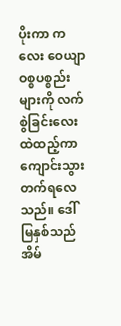ပိုးကာ ကလေး ဝေယျာဝစ္စပစ္စည်းများကို လက်စွဲခြင်းလေးထဲထည့်ကာ ကျောင်းသွားတက်ရလေသည်။ ဒေါ်မြနှစ်သည် အိမ်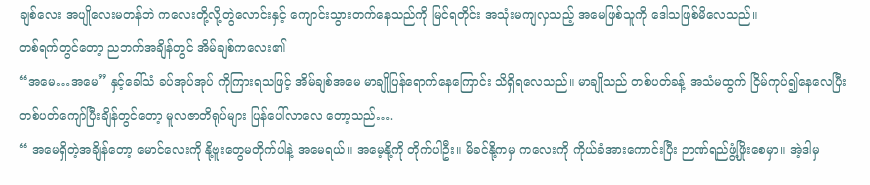ချစ်လေး အပျိုလေးမတန်ဘဲ ကလေးတို့လို့တွဲလောင်းနှင့် ကျောင်းသွားတက်နေသည်ကို မြင်ရတိုင်း အသုံးမကျလှသည့် အမေဖြစ်သူကို ဒေါသဖြစ်မိလေသည်။
တစ်ရက်တွင်တော့ ညဘက်အချိန်တွင် အိမ်ချစ်ကလေး၏
“အမေ…အမေ” နှင့်ခေါ်သံ ခပ်အုပ်အုပ် ကိုကြားရသဖြင့် အိမ်ချစ်အမေ မာချိုပြန်ရောက်နေကြောင်း သိရှိရလေသည်။ မာချိုသည် တစ်ပတ်ခန့် အသံမထွက် ငြိမ်ကုပ်၍နေလေပြီး တစ်ပတ်ကျော်ပြီးချိန်တွင်တော့ မူလဇာတိရုပ်များ ပြန်ပေါ်လာလေ တော့သည်….
“ အမေရှိတဲ့အချိန်တော့ မောင်လေးကို နို့ဗူးတွေမတိုက်ပါနဲ့ အမေရယ်။ အမေ့နို့ကို တိုက်ပါဦး။ မိခင်နို့ကမှ ကလေးကို ကိုယ်ခံအားကောင်းပြီး ဉာဏ်ရည်ဖွံ့ဖြိုးစေမှာ။ အဲ့ဒါမှ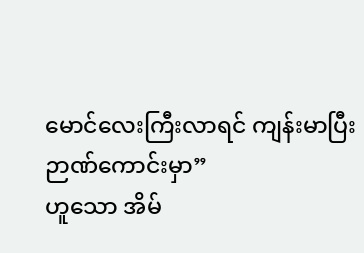မောင်လေးကြီးလာရင် ကျန်းမာပြီး ဉာဏ်ကောင်းမှာ”
ဟူသော အိမ်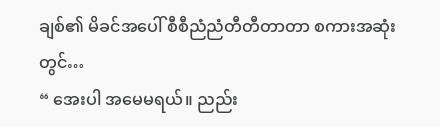ချစ်၏ မိခင်အပေါ် စီစီညံညံတီတီတာတာ စကားအဆုံးတွင်…
“ အေးပါ အမေမရယ်။ ညည်း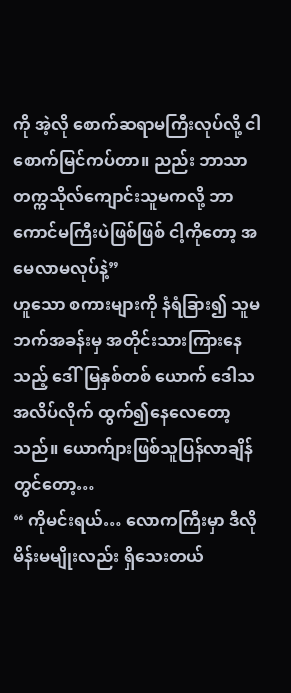ကို အဲ့လို စောက်ဆရာမကြီးလုပ်လို့ ငါစောက်မြင်ကပ်တာ။ ညည်း ဘာသာ တက္ကသိုလ်ကျောင်းသူမကလို့ ဘာကောင်မကြီးပဲဖြစ်ဖြစ် ငါ့ကိုတော့ အမေလာမလုပ်နဲ့”
ဟူသော စကားများကို နံရံခြား၍ သူမဘက်အခန်းမှ အတိုင်းသားကြားနေသည့် ဒေါ်မြနှစ်တစ် ယောက် ဒေါသအလိပ်လိုက် ထွက်၍နေလေတော့သည်။ ယောက်ျားဖြစ်သူပြန်လာချိန်တွင်တော့…
“ ကိုမင်းရယ်… လောကကြီးမှာ ဒီလိုမိန်းမမျိုးလည်း ရှိသေးတယ်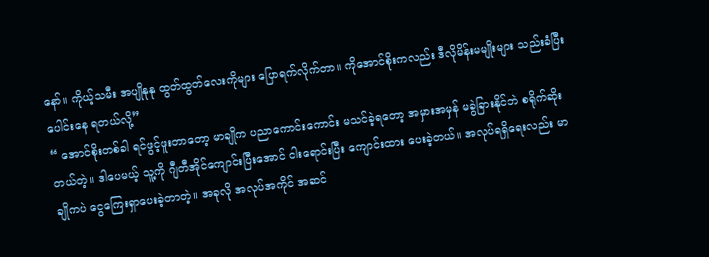နော်။ ကိုယ့်သမီး အပျိုနုနု ထွတ်ထွတ်လေးကိုများ ပြောရက်လိုက်တာ။ ကိုအောင်စိုးကလည်း ဒီလိုမိန်းမမျိုးများ သည်းခံပြီး ပေါင်းနေ ရတယ်လို့”
“ အောင်စိုးတစ်ခါ ရင်ဖွင့်ဖူးတာတော့ မာချိုက ပညာကောင်းကောင်း မသင်ခဲ့ရတော့ အမှားအမှန် မခွဲခြားနိုင်ဘဲ စရိုက်ဆိုးတယ်တဲ့။ ဒါပေမယ့် သူ့ကို ဂျီတီအိုင်ကျောင်းပြီးအောင် ငါးရောင်းပြီး ကျောင်းထား ပေးခဲ့တယ်။ အလုပ်ရရှိရေးလည်း မာချိုကပဲ ငွေကြေးရှာပေးခဲ့တာတဲ့။ အခုလို အလုပ်အကိုင် အဆင်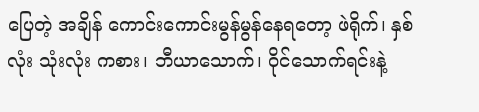ပြေတဲ့ အချိန် ကောင်းကောင်းမွန်မွန်နေရတော့ ဖဲရိုက်၊ နှစ်လုံး သုံးလုံး ကစား၊ ဘီယာသောက်၊ ဝိုင်သောက်ရင်းနဲ့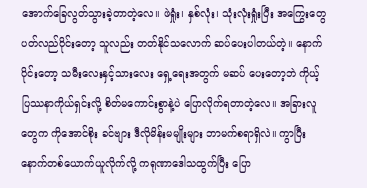အောက်ခြေလွတ်သွားခဲ့တာတဲ့လေ။ ဖဲရှုံး၊ နှစ်လုံး၊ သုံးလုံးရှုံးပြီး အကြွေးတွေပတ်လည်ဝိုင်းတော့ သူလည်း တတ်နိုင်သလောက် ဆပ်ပေးပါတယ်တဲ့။ နောက်ပိုင်းတော့ သမီးလေးနှင့်သားလေး ရှေ့ရေးအတွက် မဆပ် ပေးတော့ဘဲ ကိုယ့်ပြဿနာကိုယ်ရှင်းလို့ စိတ်မကောင်းစွာနဲ့ပဲ ပြောလိုက်ရတာတဲ့လေ။ အခြားလူတွေက ကိုအောင်စိုး ခင်ဗျား ဒီလိုမိန်းမမျိုးများ ဘာမက်စရာရှိလဲ။ ကွာပြီး နောက်တစ်ယောက်ယူလိုက်လို့ ကရုဏာဒေါသထွက်ပြီး ပြော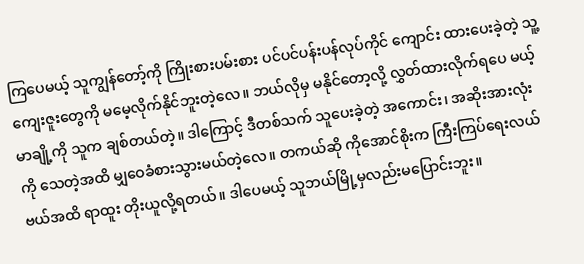ကြပေမယ့် သူကျွန်တော့်ကို ကြိုးစားပမ်းစား ပင်ပင်ပန်းပန်လုပ်ကိုင် ကျောင်း ထားပေးခဲ့တဲ့ သူ့ကျေးဇူးတွေကို မမေ့လိုက်နိုင်ဘူးတဲ့လေ။ ဘယ်လိုမှ မနိုင်တော့လို့ လွှတ်ထားလိုက်ရပေ မယ့် မာချို့ကို သူက ချစ်တယ်တဲ့။ ဒါကြောင့် ဒီတစ်သက် သူပေးခဲ့တဲ့ အကောင်း၊ အဆိုးအားလုံးကို သေတဲ့အထိ မျှဝေခံစားသွားမယ်တဲ့လေ။ တကယ်ဆို ကိုအောင်စိုးက ကြီးကြပ်ရေးလယ်ဗယ်အထိ ရာထူး တိုးယူလို့ရတယ်။ ဒါပေမယ့် သူဘယ်မြို့မှလည်းမပြောင်းဘူး။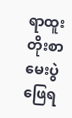ရာထူးတိုးစာမေးပွဲဖြေရ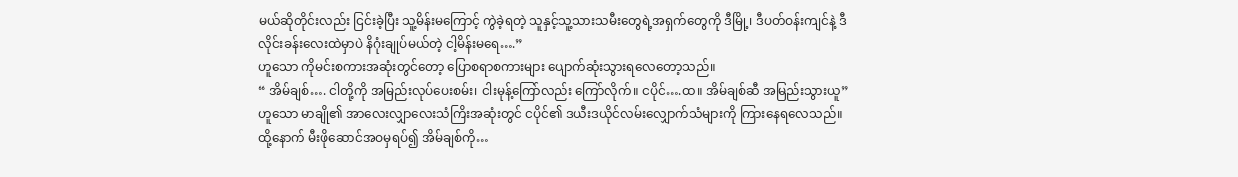မယ်ဆိုတိုင်းလည်း ငြင်းခဲ့ပြီး သူ့မိန်းမကြောင့် ကွဲခဲ့ရတဲ့ သူနှင့်သူ့သားသမီးတွေရဲ့အရှက်တွေကို ဒီမြို့၊ ဒီပတ်ဝန်းကျင်နဲ့ ဒီလိုင်းခန်းလေးထဲမှာပဲ နိဂုံးချုပ်မယ်တဲ့ ငါ့မိန်းမရေ….”
ဟူသော ကိုမင်းစကားအဆုံးတွင်တော့ ပြောစရာစကားများ ပျောက်ဆုံးသွားရလေတော့သည်။
“ အိမ်ချစ်…. ငါတို့ကို အမြည်းလုပ်ပေးစမ်း၊ ငါးမုန့်ကြော်လည်း ကြော်လိုက်။ ငပိုင်….ထ။ အိမ်ချစ်ဆီ အမြည်းသွားယူ”
ဟူသော မာချို၏ အာလေးလျှာလေးသံကြိးအဆုံးတွင် ငပိုင်၏ ဒယီးဒယိုင်လမ်းလျှောက်သံများကို ကြားနေရလေသည်။ ထို့နောက် မီးဖိုဆောင်အဝမှရပ်၍ အိမ်ချစ်ကို…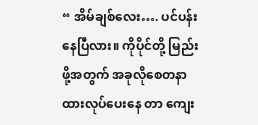“ အိမ်ချစ်လေး…. ပင်ပန်းနေပြီလား။ ကိုပိုင်တို့ မြည်းဖို့အတွက် အခုလိုစေတနာထားလုပ်ပေးနေ တာ ကျေး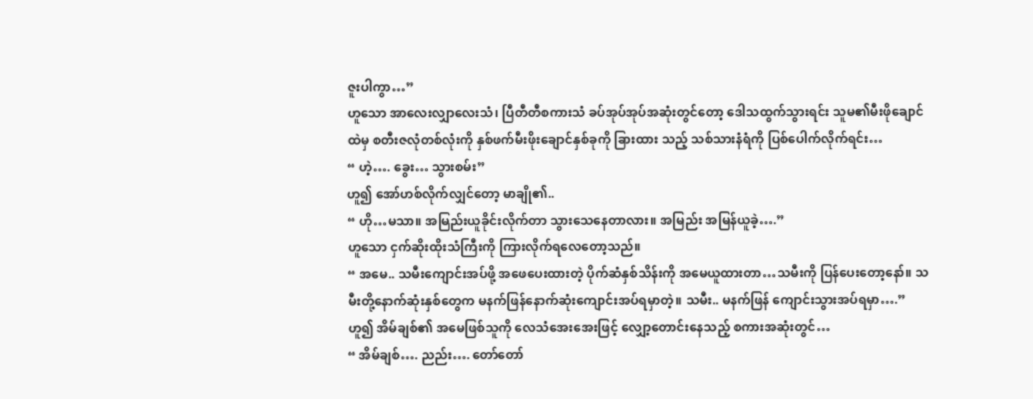ဇူးပါကွာ…”
ဟူသော အာလေးလျှာလေးသံ၊ ပြီတီတီစကားသံ ခပ်အုပ်အုပ်အဆုံးတွင်တော့ ဒေါသထွက်သွားရင်း သူမ၏မီးဖိုချောင်ထဲမှ စတီးဇလုံတစ်လုံးကို နှစ်ဖက်မီးဖိုးချောင်နှစ်ခုကို ခြားထား သည့် သစ်သားနံရံကို ပြစ်ပေါက်လိုက်ရင်း…
“ ဟဲ့…. ခွေး… သွားစမ်း”
ဟူ၍ အော်ဟစ်လိုက်လျှင်တော့ မာချို၏..
“ ဟို…မသာ။ အမြည်းယူခိုင်းလိုက်တာ သွားသေနေတာလား။ အမြည်း အမြန်ယူခဲ့….”
ဟူသော ငှက်ဆိုးထိုးသံကြီးကို ကြားလိုက်ရလေတော့သည်။
“ အမေ.. သမီးကျောင်းအပ်ဖို့ အဖေပေးထားတဲ့ ပိုက်ဆံနှစ်သိန်းကို အမေယူထားတာ…သမီးကို ပြန်ပေးတော့နော်။ သမီးတို့နောက်ဆုံးနှစ်တွေက မနက်ဖြန်နောက်ဆုံးကျောင်းအပ်ရမှာတဲ့။ သမီး.. မနက်ဖြန် ကျောင်းသွားအပ်ရမှာ….”
ဟူ၍ အိမ်ချစ်၏ အမေဖြစ်သူကို လေသံအေးအေးဖြင့် လျှော့တောင်းနေသည့် စကားအဆုံးတွင်…
“ အိမ်ချစ်…. ညည်း…. တော်တော်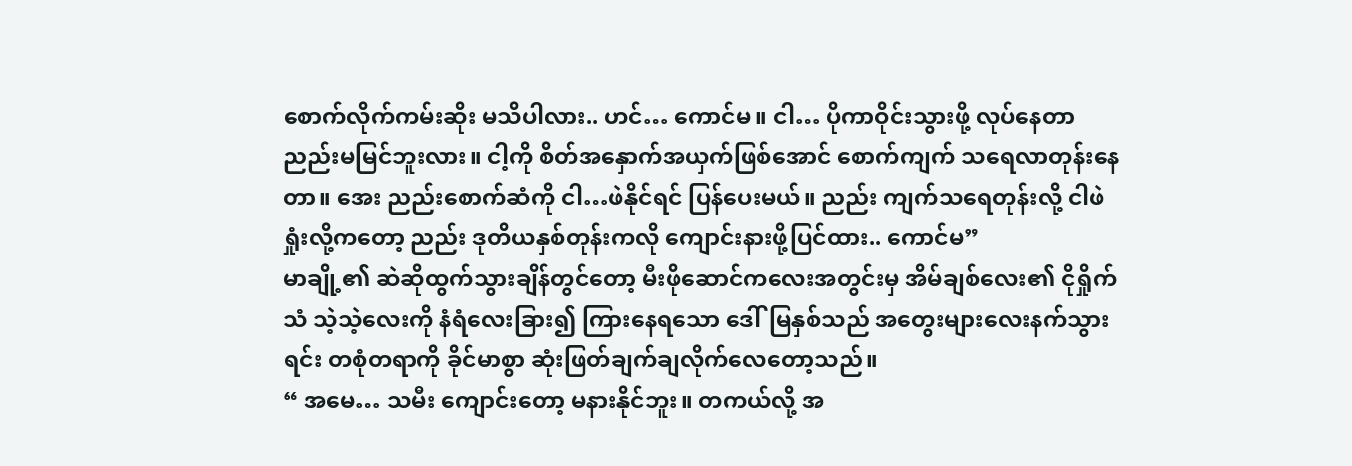စောက်လိုက်ကမ်းဆိုး မသိပါလား.. ဟင်… ကောင်မ။ ငါ… ပိုကာဝိုင်းသွားဖို့ လုပ်နေတာ ညည်းမမြင်ဘူးလား။ ငါ့ကို စိတ်အနှောက်အယှက်ဖြစ်အောင် စောက်ကျက် သရေလာတုန်းနေတာ။ အေး ညည်းစောက်ဆံကို ငါ…ဖဲနိုင်ရင် ပြန်ပေးမယ်။ ညည်း ကျက်သရေတုန်းလို့ ငါဖဲရှုံးလို့ကတော့ ညည်း ဒုတိယနှစ်တုန်းကလို ကျောင်းနားဖို့ပြင်ထား.. ကောင်မ”
မာချို့၏ ဆဲဆိုထွက်သွားချိန်တွင်တော့ မီးဖိုဆောင်ကလေးအတွင်းမှ အိမ်ချစ်လေး၏ ငိုရှိုက်သံ သဲ့သဲ့လေးကို နံရံလေးခြား၍ ကြားနေရသော ဒေါ်မြနှစ်သည် အတွေးများလေးနက်သွားရင်း တစုံတရာကို ခိုင်မာစွာ ဆုံးဖြတ်ချက်ချလိုက်လေတော့သည်။
“ အမေ… သမီး ကျောင်းတော့ မနားနိုင်ဘူး။ တကယ်လို့ အ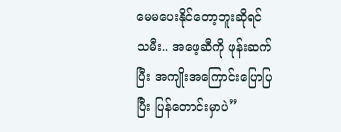မေမပေးနိုင်တော့ဘူးဆိုရင် သမီး.. အဖေ့ဆီကို ဖုန်းဆက်ပြီး အကျိုးအကြောင်းပြောပြပြီး ပြန်တောင်းမှာပဲ”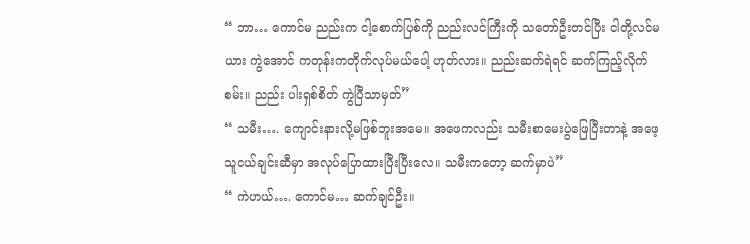“ ဘာ… ကောင်မ ညည်းက ငါ့စောက်ပြစ်ကို ညည်းလင်ကြီးကို သတော်ဦးတင်ပြီး ငါတို့လင်မယား ကွဲအောင် ကတုန်းကတိုက်လုပ်မယ်ပေါ့ ဟုတ်လား။ ညည်းဆက်ရဲရင် ဆက်ကြည့်လိုက်စမ်း။ ညည်း ပါးရှစ်စိတ် ကွဲပြီသာမှတ်”
“ သမီး…. ကျောင်းနားလို့မဖြစ်ဘူးအမေ။ အဖေကလည်း သမီးစာမေးပွဲဖြေပြီးတာနဲ့ အဖေ့ သူငယ်ချင်းဆီမှာ အလုပ်ပြောထားပြီးပြီးလေ။ သမီးကတော့ ဆက်မှာပဲ”
“ ကဲဟယ်…. ကောင်မ… ဆက်ချင်ဦး။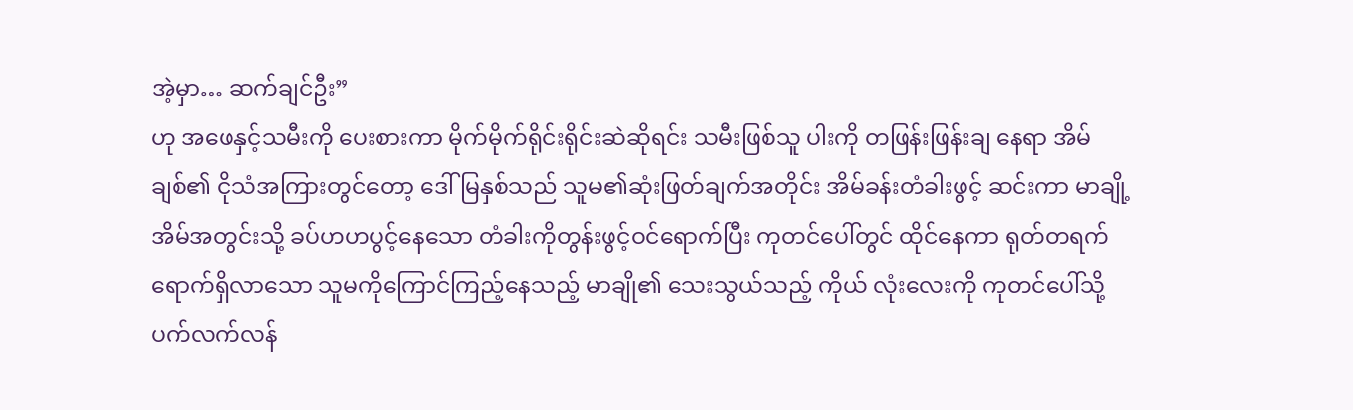အဲ့မှာ… ဆက်ချင်ဦး”
ဟု အဖေနှင့်သမီးကို ပေးစားကာ မိုက်မိုက်ရိုင်းရိုင်းဆဲဆိုရင်း သမီးဖြစ်သူ ပါးကို တဖြန်းဖြန်းချ နေရာ အိမ်ချစ်၏ ငိုသံအကြားတွင်တော့ ဒေါ်မြနှစ်သည် သူမ၏ဆုံးဖြတ်ချက်အတိုင်း အိမ်ခန်းတံခါးဖွင့် ဆင်းကာ မာချို့အိမ်အတွင်းသို့ ခပ်ဟဟပွင့်နေသော တံခါးကိုတွန်းဖွင့်ဝင်ရောက်ပြီး ကုတင်ပေါ်တွင် ထိုင်နေကာ ရုတ်တရက်ရောက်ရှိလာသော သူမကိုကြောင်ကြည့်နေသည့် မာချို၏ သေးသွယ်သည့် ကိုယ် လုံးလေးကို ကုတင်ပေါ်သို့ ပက်လက်လန်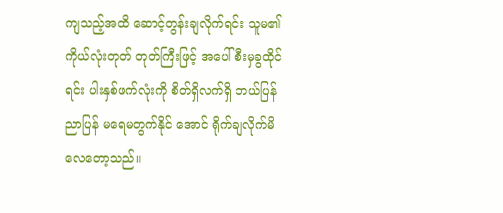ကျသည့်အထိ ဆောင့်တွန်းချလိုက်ရင်း သူမ၏ကိုယ်လုံးတုတ် တုတ်ကြီးဖြင့် အပေါ်စီးမှခွထိုင်ရင်း ပါးနှစ်ဖက်လုံးကို စိတ်ရှိလက်ရှိ ဘယ်ပြန်ညာပြန် မရေမတွက်နိုင် အောင် ရိုက်ချလိုက်မိလေတော့သည်။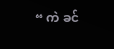“ ကဲ ခင်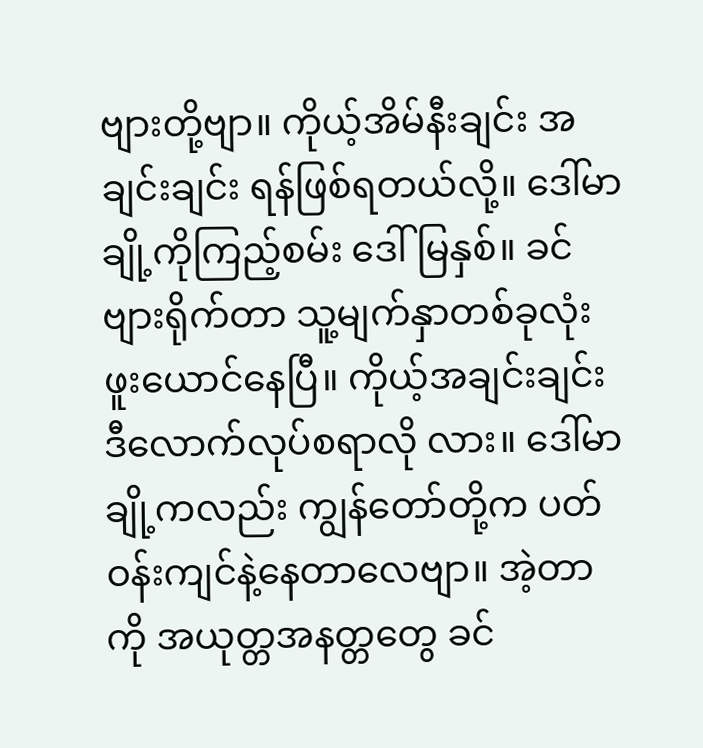ဗျားတို့ဗျာ။ ကိုယ့်အိမ်နီးချင်း အချင်းချင်း ရန်ဖြစ်ရတယ်လို့။ ဒေါ်မာချို့ကိုကြည့်စမ်း ဒေါ်မြနှစ်။ ခင်ဗျားရိုက်တာ သူ့မျက်နှာတစ်ခုလုံး ဖူးယောင်နေပြီ။ ကိုယ့်အချင်းချင်း ဒီလောက်လုပ်စရာလို လား။ ဒေါ်မာချို့ကလည်း ကျွန်တော်တို့က ပတ်ဝန်းကျင်နဲ့နေတာလေဗျာ။ အဲ့တာကို အယုတ္တအနတ္တတွေ ခင်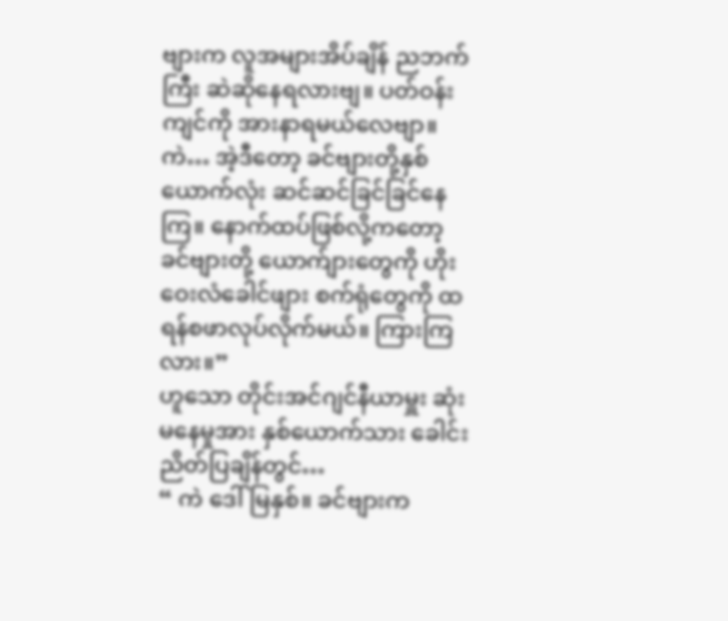ဗျားက လူအများအိပ်ချိန် ညဘက်ကြီး ဆဲဆိုနေရလားဗျ။ ပတ်ဝန်းကျင်ကို အားနာရမယ်လေဗျာ။ ကဲ… အဲ့ဒီတော့ ခင်ဗျားတို့နှစ်ယောက်လုံး ဆင်ဆင်ခြင်ခြင်နေကြ။ နောက်ထပ်ဖြစ်လို့ကတော့ ခင်ဗျားတို့ ယောက်ျားတွေကို ဟိုးဝေးလံခေါင်ဖျား စက်ရုံတွေကို ထရန်စဖာလုပ်လိုက်မယ်။ ကြားကြလား။”
ဟူသော တိုင်းအင်ဂျင်နီယာမှူး ဆုံးမနေမှုအား နှစ်ယောက်သား ခေါင်းညိတ်ပြချိန်တွင်…
“ ကဲ ဒေါ်မြနှစ်။ ခင်ဗျားက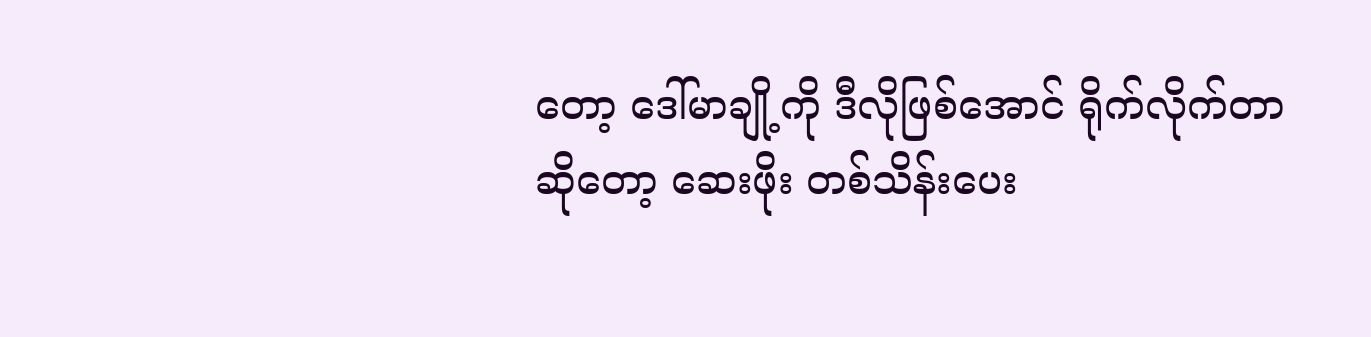တော့ ဒေါ်မာချို့ကို ဒီလိုဖြစ်အောင် ရိုက်လိုက်တာဆိုတော့ ဆေးဖိုး တစ်သိန်းပေး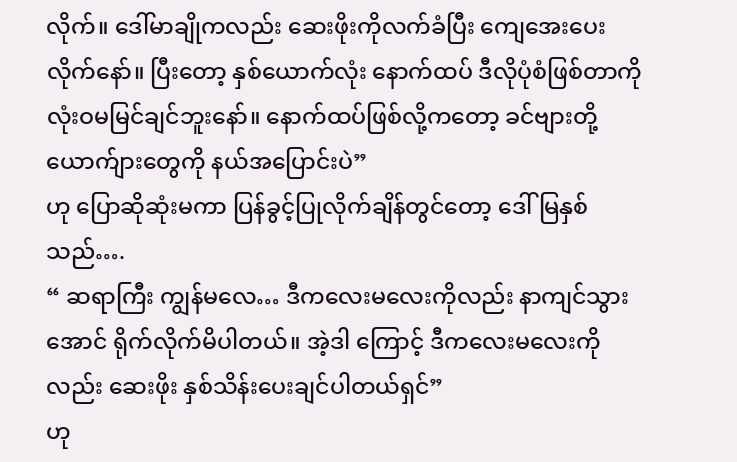လိုက်။ ဒေါ်မာချိုကလည်း ဆေးဖိုးကိုလက်ခံပြီး ကျေအေးပေးလိုက်နော်။ ပြီးတော့ နှစ်ယောက်လုံး နောက်ထပ် ဒီလိုပုံစံဖြစ်တာကို လုံးဝမမြင်ချင်ဘူးနော်။ နောက်ထပ်ဖြစ်လို့ကတော့ ခင်ဗျားတို့ ယောက်ျားတွေကို နယ်အပြောင်းပဲ”
ဟု ပြောဆိုဆုံးမကာ ပြန်ခွင့်ပြုလိုက်ချိန်တွင်တော့ ဒေါ်မြနှစ်သည်….
“ ဆရာကြီး ကျွန်မလေ… ဒီကလေးမလေးကိုလည်း နာကျင်သွားအောင် ရိုက်လိုက်မိပါတယ်။ အဲ့ဒါ ကြောင့် ဒီကလေးမလေးကိုလည်း ဆေးဖိုး နှစ်သိန်းပေးချင်ပါတယ်ရှင်”
ဟု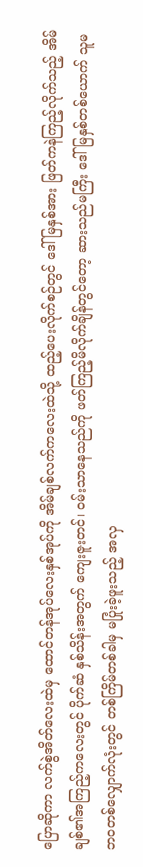ပြောဆိုကာ လက်စွဲအိတ်လေးထဲမှ ထောင်တန်အုပ်လေးနှစ်အုပ်ကို အိမ်ချစ်လက်ကလေးထဲသို့ ထည့်ပေးလိုက်စဉ်တွင် ဒေါ်မြနှစ်အား ဖြတ်ကနဲကြည့်လိုက်သည့် အိမ်ချစ်၏အကြည့်ကလေးတွင် ပိုက်ဆံ နှစ်သိန်းအတွက် ကျေးဇူးတင်၊ ဝမ်းသာနေသည်ကို ဖတ်ကြည့်မိလိုက်ချိန်တွင်တော့ ဆားသည်မကြီး ဒေါ် မြနှစ်တစ်ယောက် သူမဘဝတစ်လျှောက်လုံးတွင် တစ်ကြိမ်တစ်ခါမှ မပြုံးခဲ့ဖူးသည့် အလှ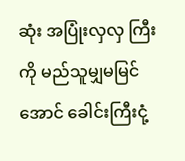ဆုံး အပြုံးလှလှ ကြီးကို မည်သူမျှမမြင်အောင် ခေါင်းကြီးငုံ့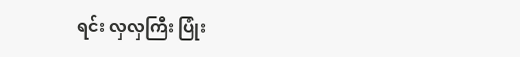ရင်း လှလှကြီး ပြုံး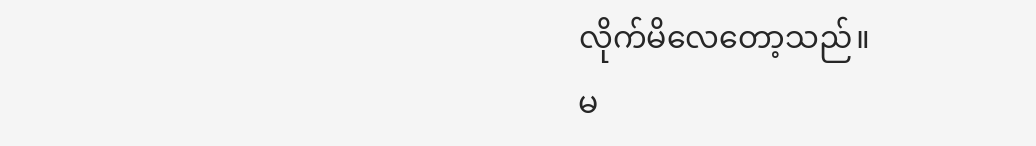လိုက်မိလေတော့သည်။
မ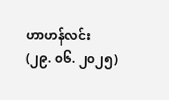ဟာဟန်လင်း
(၂၉. ၀၆. ၂၀၂၅)